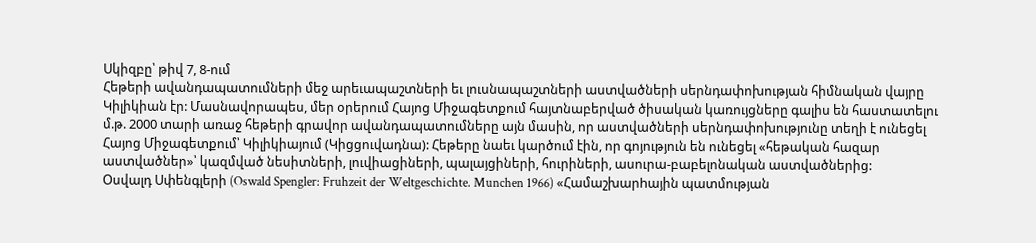Սկիզբը՝ թիվ 7, 8-ում
Հեթերի ավանդապատումների մեջ արեւապաշտների եւ լուսնապաշտների աստվածների սերնդափոխության հիմնական վայրը Կիլիկիան էր: Մասնավորապես, մեր օրերում Հայոց Միջագետքում հայտնաբերված ծիսական կառույցները գալիս են հաստատելու մ.թ. 2000 տարի առաջ հեթերի գրավոր ավանդապատումները այն մասին, որ աստվածների սերնդափոխությունը տեղի է ունեցել Հայոց Միջագետքում՝ Կիլիկիայում (Կիցցուվադնա): Հեթերը նաեւ կարծում էին, որ գոյություն են ունեցել «հեթական հազար աստվածներ»՝ կազմված նեսիտների, լուվիացիների, պալայցիների, հուրիների, ասուրա-բաբելոնական աստվածներից:
Օսվալդ Սփենգլերի (Oswald Spengler: Fruhzeit der Weltgeschichte. Munchen 1966) «Համաշխարhային պատմության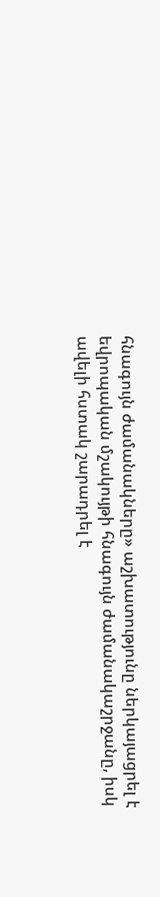հնագույն ժամանակները» աշխատությունը ներկայացրել է եվրոպական մշակույթի հնագույն ժամանակաշրջանը, իսկ ավելի հստակ շարադրել է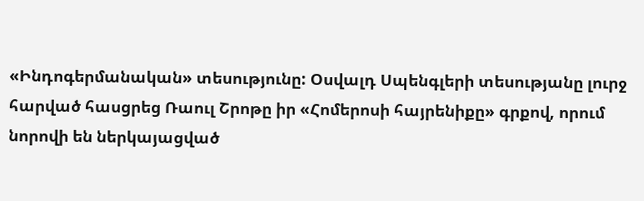«Ինդոգերմանական» տեսությունը: Օսվալդ Սպենգլերի տեսությանը լուրջ հարված հասցրեց Ռաուլ Շրոթը իր «Հոմերոսի հայրենիքը» գրքով, որում նորովի են ներկայացված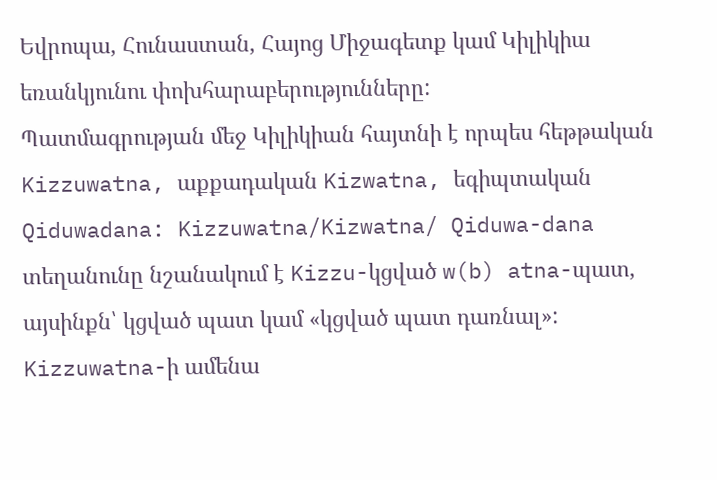Եվրոպա, Հունաստան, Հայոց Միջագետք կամ Կիլիկիա եռանկյունու փոխհարաբերությունները:
Պատմագրության մեջ Կիլիկիան հայտնի է որպես հեթթական Kizzuwatna, աքքադական Kizwatna, եգիպտական Qiduwadana: Kizzuwatna/Kizwatna/ Qiduwa-dana տեղանունը նշանակում է Kizzu-կցված w(b) atna-պատ, այսինքն՝ կցված պատ կամ «կցված պատ դառնալ»: Kizzuwatna-ի ամենա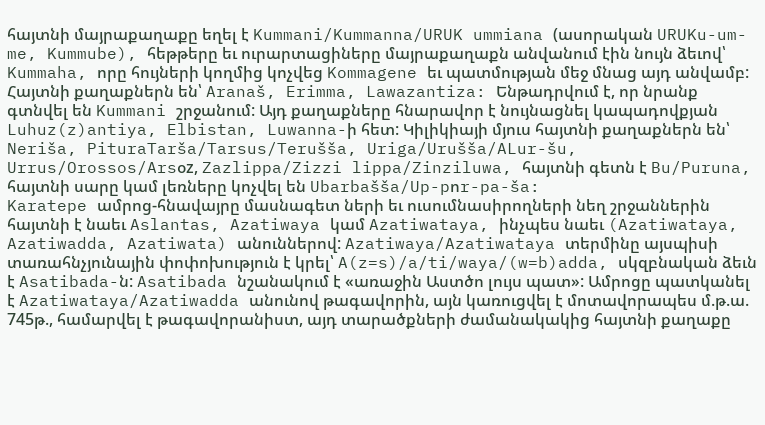հայտնի մայրաքաղաքը եղել է Kummani/Kummanna/URUK ummiana (ասորական URUKu-um-me, Kummube), հեթթերը եւ ուրարտացիները մայրաքաղաքն անվանում էին նույն ձեւով՝ Kummaha, որը հույների կողմից կոչվեց Kommagene եւ պատմության մեջ մնաց այդ անվամբ:
Հայտնի քաղաքներն են՝ Aranaš, Erimma, Lawazantiza: Ենթադրվում է, որ նրանք գտնվել են Kummani շրջանում: Այդ քաղաքները հնարավոր է նույնացնել կապադովքյան Luhuz(z)antiya, Elbistan, Luwanna-ի հետ: Կիլիկիայի մյուս հայտնի քաղաքներն են՝ Neriša, PituraTarša/Tarsus/Terušša, Uriga/Urušša/ALur-šu, Urrus/Orossos/Arsօz, Zazlippa/Zizzi lippa/Zinziluwa, հայտնի գետն է Bu/Puruna, հայտնի սարը կամ լեռները կոչվել են Ubarbašša/Up-pոr-pa-ša:
Karatepe ամրոց-հնավայրը մասնագետ ների եւ ուսումնասիրողների նեղ շրջաններին հայտնի է նաեւ Aslantas, Azatiwaya կամ Azatiwataya, ինչպես նաեւ (Azatiwataya, Azatiwadda, Azatiwata) անուններով: Azatiwaya/Azatiwataya տերմինը այսպիսի տառահնչյունային փոփոխություն է կրել՝ A(z=s)/a/ti/waya/(w=b)adda, սկզբնական ձեւն է Asatibada-ն: Asatibada նշանակում է «առաջին Աստծո լույս պատ»: Ամրոցը պատկանել է Azatiwataya/Azatiwadda անունով թագավորին, այն կառուցվել է մոտավորապես մ.թ.ա. 745թ., համարվել է թագավորանիստ, այդ տարածքների ժամանակակից հայտնի քաղաքը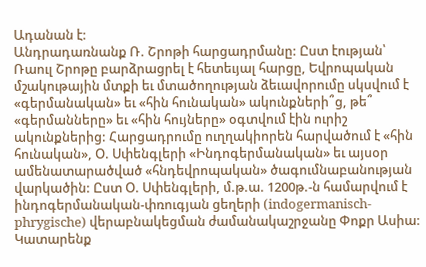Ադանան է:
Անդրադառնանք Ռ. Շրոթի հարցադրմանը: Ըստ էության՝ Ռաուլ Շրոթը բարձրացրել է հետեւյալ հարցը, Եվրոպական մշակութային մտքի եւ մտածողության ձեւավորումը սկսվում է «գերմանական» եւ «հին հունական» ակունքների՞ց, թե՞ «գերմանները» եւ «հին հույները» օգտվում էին ուրիշ ակունքներից: Հարցադրումը ուղղակիորեն հարվածում է «հին հունական», Օ. Սփենգլերի «Ինդոգերմանական» եւ այսօր ամենատարածված «հնդեվրոպական» ծագումնաբանության վարկածին: Ըստ Օ. Սփենգլերի, մ.թ.ա. 1200թ.-ն համարվում է ինդոգերմանական-փռուգյան ցեղերի (indogermanisch-phrygische) վերաբնակեցման ժամանակաշրջանը Փոքր Ասիա: Կատարենք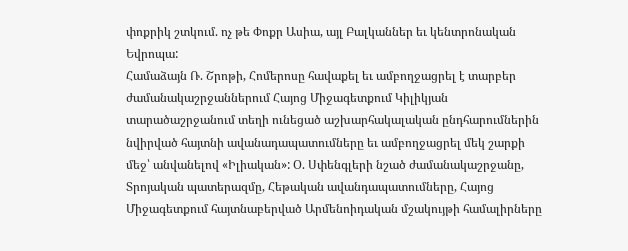փոքրիկ շտկում. ոչ թե Փոքր Ասիա, այլ Բալկաններ եւ կենտրոնական Եվրոպա:
Համաձայն Ռ. Շրոթի, Հոմերոսը հավաքել եւ ամբողջացրել է տարբեր ժամանակաշրջաններում Հայոց Միջագետքում Կիլիկյան տարածաշրջանում տեղի ունեցած աշխարհակալական ընդհարումներին նվիրված հայտնի ավանադապատումները եւ ամբողջացրել մեկ շարքի մեջ՝ անվանելով «Իլիական»: Օ. Սփենգլերի նշած ժամանակաշրջանը, Տրոյական պատերազմը, Հեթական ավանդապատումները, Հայոց Միջագետքում հայտնաբերված Արմենոիդական մշակույթի համալիրները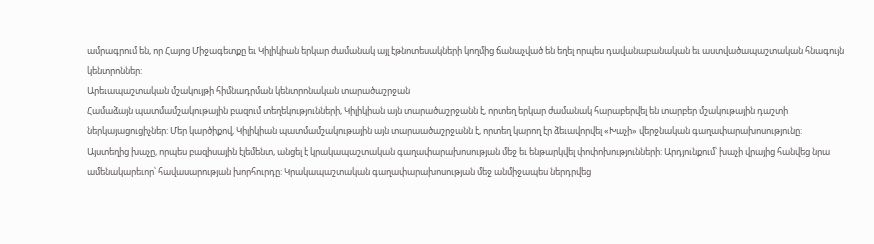ամրագրում են, որ Հայոց Միջագետքը եւ Կիլիկիան երկար ժամանակ այլ էթնոտեսակների կողմից ճանաչված են եղել որպես դավանաբանական եւ աստվածապաշտական հնագույն կենտրոններ:
Արեւապաշտական մշակույթի հիմնադրման կենտրոնական տարածաշրջան
Համաձայն պատմամշակութային բազում տեղեկությունների, Կիլիկիան այն տարածաշրջանն է, որտեղ երկար ժամանակ հարաբերվել են տարբեր մշակութային դաշտի ներկայացուցիչներ: Մեր կարծիքով, Կիլիկիան պատմամշակութային այն տարաածաշրջանն է, որտեղ կարող էր ձեւավորվել «Խաչի» վերջնական գաղափարախոսությունը:
Այստեղից խաչը, որպես բազիսային էլեմենտ, անցել է կրակապաշտական գաղափարախոսության մեջ եւ ենթարկվել փոփոխությունների: Արդյունքում՝ խաչի վրայից հանվեց նրա ամենակարեւոր՝ հավասարության խորհուրդը: Կրակապաշտական գաղափարախոսության մեջ անմիջապես ներդրվեց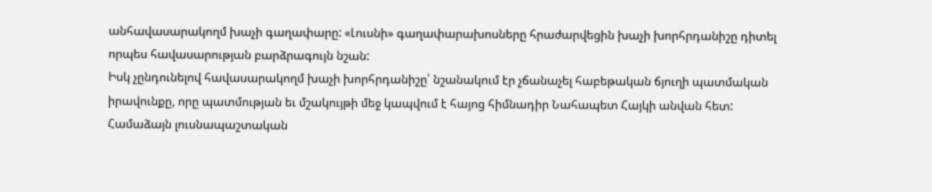անհավասարակողմ խաչի գաղափարը: «Լուսնի» գաղափարախոսները հրաժարվեցին խաչի խորհրդանիշը դիտել որպես հավասարության բարձրագույն նշան:
Իսկ չընդունելով հավասարակողմ խաչի խորհրդանիշը՝ նշանակում էր չճանաչել հաբեթական ճյուղի պատմական իրավունքը, որը պատմության եւ մշակույթի մեջ կապվում է հայոց հիմնադիր Նահապետ Հայկի անվան հետ:
Համաձայն լուսնապաշտական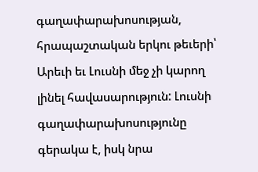գաղափարախոսության, հրապաշտական երկու թեւերի՝ Արեւի եւ Լուսնի մեջ չի կարող լինել հավասարություն: Լուսնի գաղափարախոսությունը գերակա է, իսկ նրա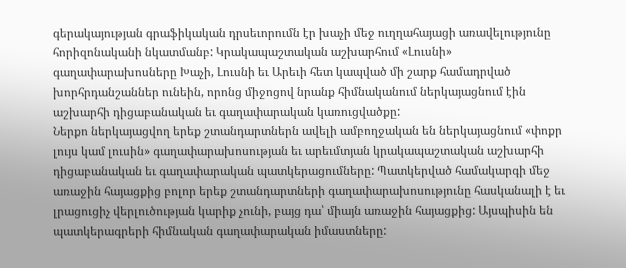գերակայության գրաֆիկական դրսեւորումն էր խաչի մեջ ուղղահայացի առավելությունը հորիզոնականի նկատմանբ: Կրակապաշտական աշխարհում «Լուսնի» գաղափարախոսները Խաչի, Լուսնի եւ Արեւի հետ կապված մի շարք համադրված խորհրդանշաններ ունեին, որոնց միջոցով նրանք հիմնականում ներկայացնում էին աշխարհի դիցաբանական եւ գաղափարական կառուցվածքը:
Ներքո ներկայացվող երեք շտանդարտներն ավելի ամբողջական են ներկայացնում «փոքր լույս կամ լուսին» գաղափարախոսության եւ արեւմտյան կրակապաշտական աշխարհի դիցաբանական եւ գաղափարական պատկերացումները: Պատկերված համակարգի մեջ առաջին հայացքից բոլոր երեք շտանդարտների գաղափարախոսությունը հասկանալի է եւ լրացուցիչ վերլուծության կարիք չունի, բայց դա՝ միայն առաջին հայացքից: Այսպիսին են պատկերագրերի հիմնական գաղափարական իմաստները: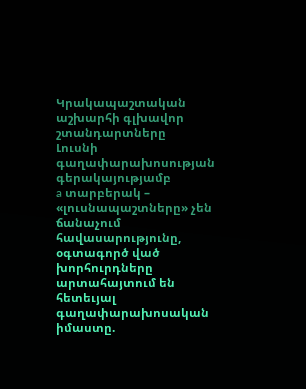Կրակապաշտական աշխարհի գլխավոր շտանդարտները
Լուսնի գաղափարախոսության գերակայությամբ
a տարբերակ – «լուսնապաշտները» չեն ճանաչում հավասարությունը, օգտագործ ված խորհուրդները արտահայտում են հետեւյալ գաղափարախոսական իմաստը.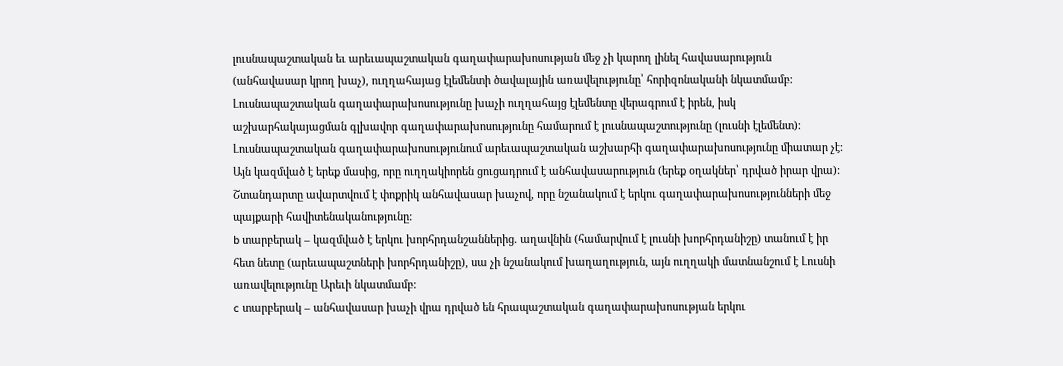լուսնապաշտական եւ արեւապաշտական գաղափարախոսության մեջ չի կարող լինել հավասարություն (անհավասար կրող խաչ), ուղղահայաց էլեմենտի ծավալային առավելությունը՝ հորիզոնականի նկատմամբ: Լուսնապաշտական գաղափարախոսությունը խաչի ուղղահայց էլեմենտը վերագրում է իրեն, իսկ աշխարհակայացման գլխավոր գաղափարախոսությունը համարում է լուսնապաշտությունը (լուսնի էլեմենտ): Լուսնապաշտական գաղափարախոսությունում արեւապաշտական աշխարհի գաղափարախոսությունը միատար չէ: Այն կազմված է երեք մասից, որը ուղղակիորեն ցուցադրում է անհավասարություն (երեք օղակներ՝ դրված իրար վրա):
Շտանդարտը ավարտվում է փոքրիկ անհավասար խաչով, որը նշանակում է երկու գաղափարախոսությունների մեջ պայքարի հավիտենականությունը:
b տարբերակ – կազմված է երկու խորհրդանշաններից. աղավնին (համարվում է լուսնի խորհրդանիշը) տանում է իր հետ նետը (արեւապաշտների խորհրդանիշը), սա չի նշանակում խաղաղություն, այն ուղղակի մատնանշում է Լուսնի առավելությունը Արեւի նկատմամբ:
c տարբերակ – անհավասար խաչի վրա դրված են հրապաշտական գաղափարախոսության երկու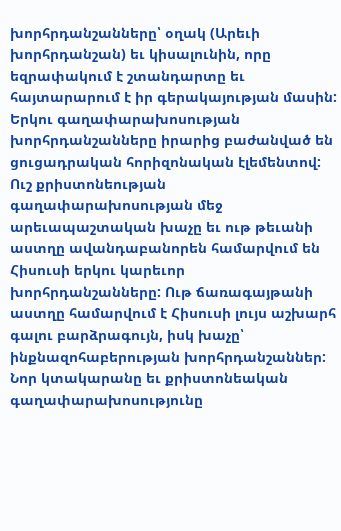խորհրդանշանները՝ օղակ (Արեւի խորհրդանշան) եւ կիսալունին, որը եզրափակում է շտանդարտը եւ հայտարարում է իր գերակայության մասին: Երկու գաղափարախոսության խորհրդանշանները իրարից բաժանված են ցուցադրական հորիզոնական էլեմենտով:
Ուշ քրիստոնեության գաղափարախոսության մեջ արեւապաշտական խաչը եւ ութ թեւանի աստղը ավանդաբանորեն համարվում են Հիսուսի երկու կարեւոր խորհրդանշանները: Ութ ճառագայթանի աստղը համարվում է Հիսուսի լույս աշխարհ գալու բարձրագույն, իսկ խաչը՝ ինքնազոհաբերության խորհրդանշաններ: Նոր կտակարանը եւ քրիստոնեական գաղափարախոսությունը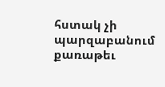հստակ չի պարզաբանում քառաթեւ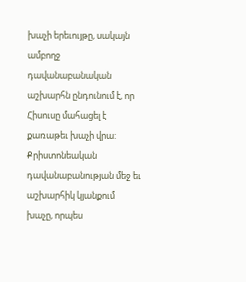խաչի երեւույթը, սակայն ամբողջ դավանաբանական աշխարհն ընդունում է, որ Հիսուսը մահացել է քառաթեւ խաչի վրա: Քրիստոնեական դավանաբանության մեջ եւ աշխարհիկ կյանքում խաչը, որպես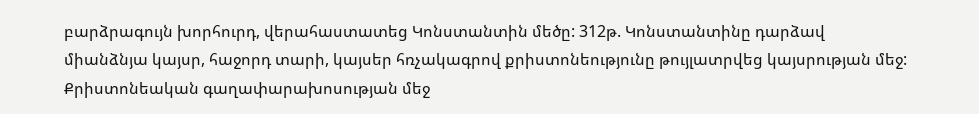բարձրագույն խորհուրդ, վերահաստատեց Կոնստանտին մեծը: 312թ. Կոնստանտինը դարձավ միանձնյա կայսր, հաջորդ տարի, կայսեր հռչակագրով քրիստոնեությունը թույլատրվեց կայսրության մեջ: Քրիստոնեական գաղափարախոսության մեջ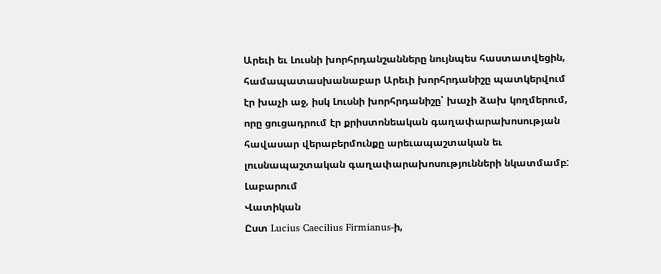Արեւի եւ Լուսնի խորհրդանշանները նույնպես հաստատվեցին, համապատասխանաբար Արեւի խորհրդանիշը պատկերվում էր խաչի աջ, իսկ Լուսնի խորհրդանիշը՝ խաչի ձախ կողմերում, որը ցուցադրում էր քրիստոնեական գաղափարախոսության հավասար վերաբերմունքը արեւապաշտական եւ լուսնապաշտական գաղափարախոսությունների նկատմամբ:
Լաբարում
Վատիկան
Ըստ Lucius Caecilius Firmianus-ի,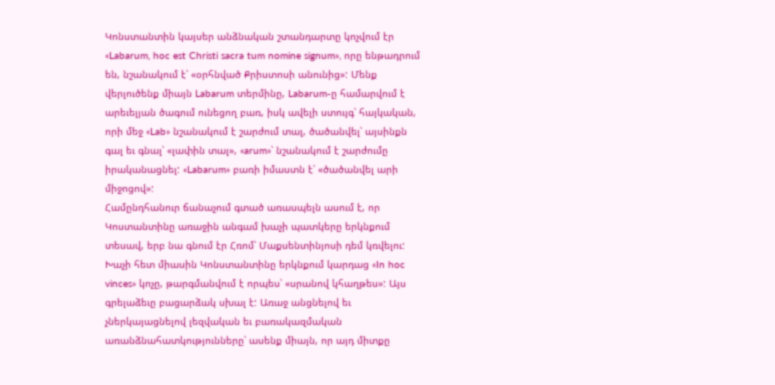Կոնստանտին կայսեր անձնական շտանդարտը կոչվում էր «Labarum, hoc est Christi sacra tum nomine signum», որը ենթադրում են, նշանակում է՝ «օրհնված Քրիստոսի անունից»: Մենք վերլուծենք միայն Labarum տերմինը, Labarum-ը համարվում է արեւելյան ծագում ունեցող բառ, իսկ ավելի ստույգ՝ հայկական, որի մեջ «Lab» նշանակում է շարժում տալ, ծածանվել՝ այսինքն գալ եւ գնալ՝ «լափին տալ», «arum»՝ նշանակում է շարժումը իրականացնել: «Labarum» բառի իմաստն է՝ «ծածանվել արի միջոցով»:
Համընդհանուր ճանաչում գտած առասպելն ասում է, որ Կոստանտինը առաջին անգամ խաչի պատկերը երկնքում տեսավ, երբ նա գնում էր Հռոմ՝ Մաքսենտինյոսի դեմ կռվելու: Խաչի հետ միասին Կոնստանտինը երկնքում կարդաց «In hoc vinces» կոչը, թարգմանվում է որպես՝ «սրանով կհաղթես»: Այս գրելաձեւը բացարձակ սխալ է: Առաջ անցնելով եւ չներկայացնելով լեզվական եւ բառակազմական առանձնահատկությունները՝ ասենք միայն, որ այդ միտքը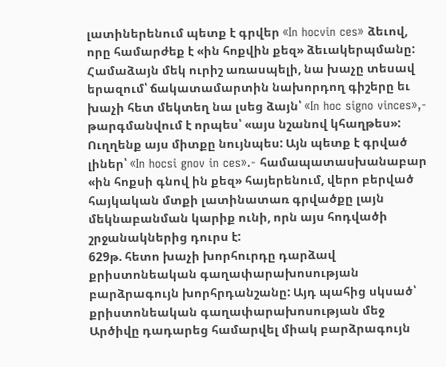լատիներենում պետք է գրվեր «In hocvin ces» ձեւով, որը համարժեք է «ին հոքվին քեզ» ձեւակերպմանը: Համաձայն մեկ ուրիշ առասպելի, նա խաչը տեսավ երազում՝ ճակատամարտին նախորդող գիշերը եւ խաչի հետ մեկտեղ նա լսեց ձայն՝ «In hoc signo vinces»,- թարգմանվում է որպես՝ «այս նշանով կհաղթես»: Ուղղենք այս միտքը նույնպես: Այն պետք է գրված լիներ՝ «In hocsi gnov in ces».- համապատասխանաբար «ին հոքսի գնով ին քեզ» հայերենում, վերո բերված հայկական մտքի լատինատառ գրվածքը լայն մեկնաբանման կարիք ունի, որն այս հոդվածի շրջանակներից դուրս է:
629թ. հետո խաչի խորհուրդը դարձավ քրիստոնեական գաղափարախոսության բարձրագույն խորհրդանշանը: Այդ պահից սկսած՝ քրիստոնեական գաղափարախոսության մեջ Արծիվը դադարեց համարվել միակ բարձրագույն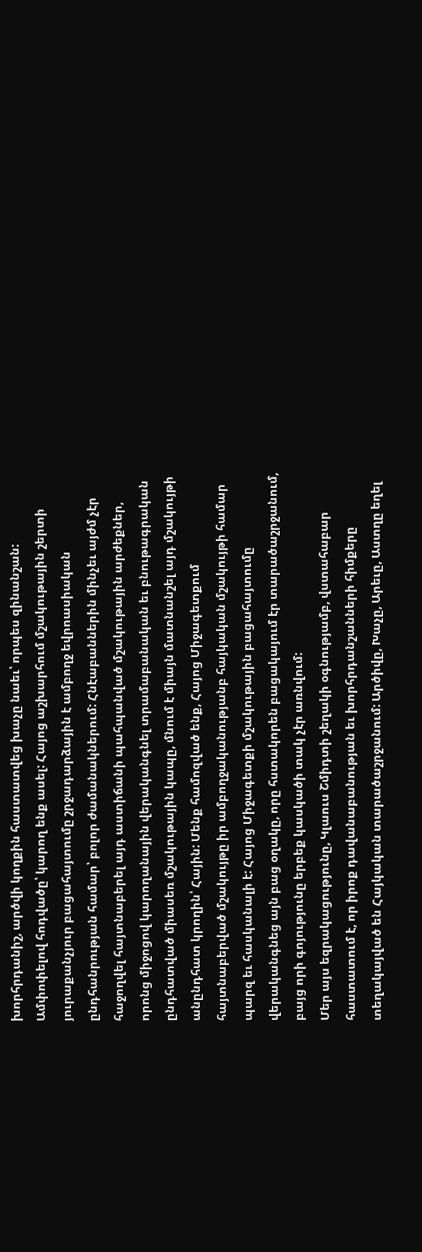խորհրդանիշ, արծվի կողքին հաստատվեց խաչը նաեւ՝ որպես զինանշան:
Ամփոփելով հոդվածը՝ կարող ենք ասել: Հայոց աշխարհում մշակութային շերտի յուրաքանչյուր բացահայտումը շրջադարձային է ամբողջ եվրոասիական ընդհանրության համար՝ բոլոր ժամանակներում: Հնէաբաններին մինչեւ այժմ չէր հաջողվել հայտնաբերել այդ աստիճանի պահպանված մշակութային արժեքներ, որոնց միջոցով կարողանային վերականգնել տրամաբանական եւ բնութագրական ընդհատված միասեռ մշակութային կապը, մնում է միայն մատնանշել այդ մշակույթի անընդհատ կրողին՝ Հային: Մենք համոզված ենք, Հայոց Միջագետքում հայտնաբերված մշակույթը իր ամբողջականությանբ հայկական մշակույթի համար պարզ եւ հասկանալի է: Հայոց Միջագետքի մշակութային բացահայտումը վերականգնեց այն բաց օղակը, որը հստակորեն բացակայում էր տարածաշրջանում, բայց որի գոյությունը երբեք կասկածի տակ չէր առնվում:
Մեր այս եզրակացությունը, Կլաուս Շմիդտի շեղակի օգնությամբ, վստահաբար հաստատում է, որ իրոք դավանաբանության եւ խորհրդանշանների հիմքերը տեղակայված են Հայկական տարածաշրջանում: Արծիվը, Խաչը, Արեւը, Աստղը եղել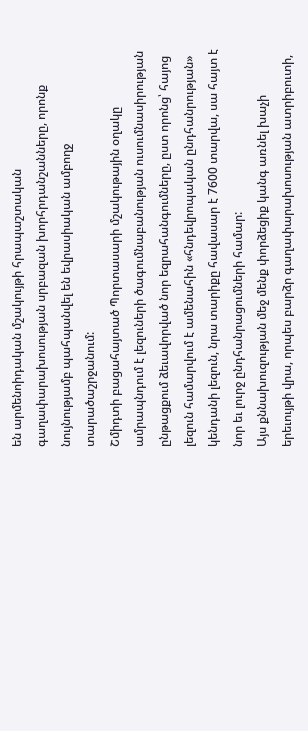են արմենոիդական մշակույթի հրապաշտական գաղափարախոսության սրբազան խորհրդանշանները, որոնք նույնությամբ պահպանվել են եվրասիական ամբողջ տարածաշրջանում:
Շմիդտի բացահայտած Պորտասարի մշակութային օղակը ամրապնդում է լեզուների ծագումնաբանության ուսումնասիրության ընթացքում ձեւավորված նոր եզրահանգումները, ըստ որոնց՝ հայոց լեզուն համարվում է ամենահին «հնդեվրոպական ընդհանրության» կենդանի լեզուն, նրա տարիքը հավասար է 7600 տարվա, սա հայտ է նոր եւ լուրջ ընդհանրացումների համար:
Այս քննախուզության մեջ մենք փորձեցիք կանգ առնել խաչի երեւույթի վրա, որպես բարձր գաղափարախոսության ատրիբուտի,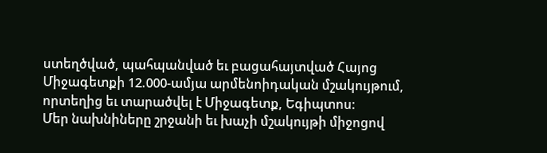ստեղծված, պահպանված եւ բացահայտված Հայոց Միջագետքի 12.000-ամյա արմենոիդական մշակույթում, որտեղից եւ տարածվել է Միջագետք, Եգիպտոս:
Մեր նախնիները շրջանի եւ խաչի մշակույթի միջոցով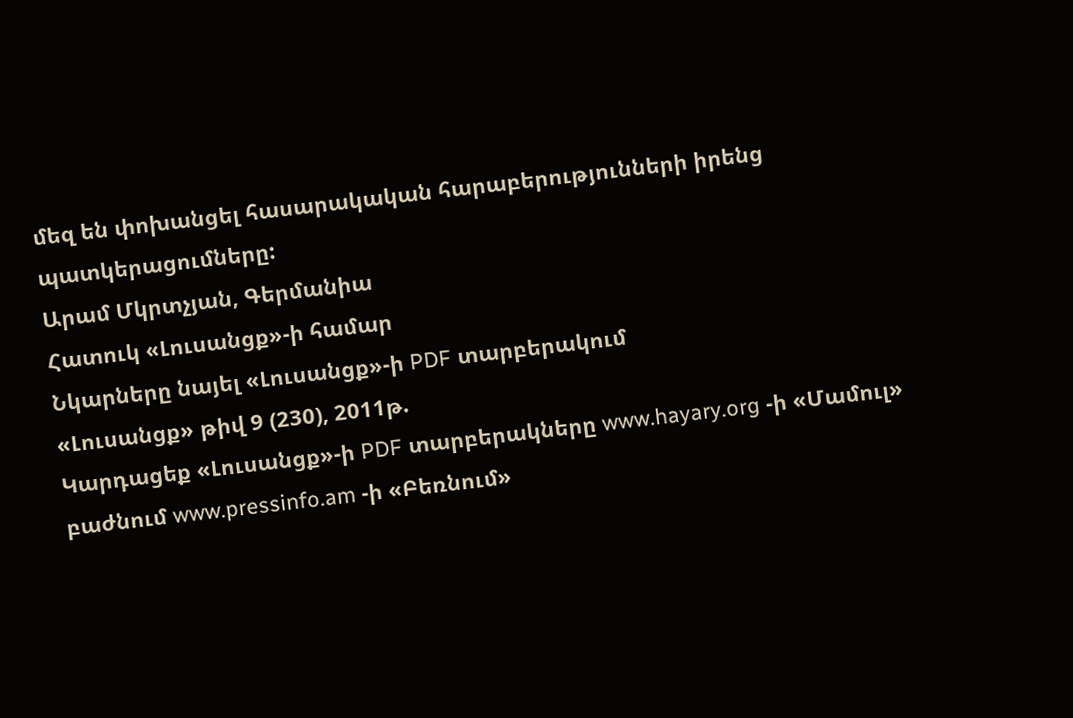մեզ են փոխանցել հասարակական հարաբերությունների իրենց պատկերացումները:
Արամ Մկրտչյան, Գերմանիա
Հատուկ «Լուսանցք»-ի համար
Նկարները նայել «Լուսանցք»-ի PDF տարբերակում
«Լուսանցք» թիվ 9 (230), 2011թ.
Կարդացեք «Լուսանցք»-ի PDF տարբերակները www.hayary.org -ի «Մամուլ» բաժնում www.pressinfo.am -ի «Բեռնում»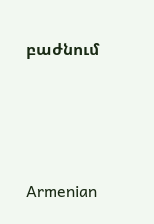բաժնում




Armenian